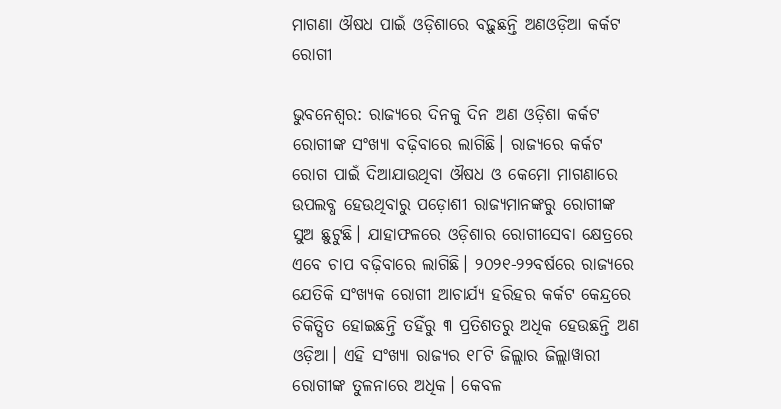ମାଗଣା ଔଷଧ ପାଇଁ ଓଡ଼ିଶାରେ ବଢ଼ୁଛନ୍ତି ଅଣଓଡ଼ିଆ କର୍କଟ ରୋଗୀ

ଭୁବନେଶ୍ବର: ରାଜ୍ୟରେ ଦିନକୁ ଦିନ ଅଣ ଓଡ଼ିଶା କର୍କଟ ରୋଗୀଙ୍କ ସଂଖ୍ୟା ବଢ଼ିବାରେ ଲାଗିଛି। ରାଜ୍ୟରେ କର୍କଟ ରୋଗ ପାଇଁ ଦିଆଯାଉଥିବା ଔଷଧ ଓ କେମୋ ମାଗଣାରେ ଉପଲବ୍ଧ ହେଉଥିବାରୁ ପଡ଼ୋଶୀ ରାଜ୍ୟମାନଙ୍କରୁ ରୋଗୀଙ୍କ ସୁଅ ଛୁଟୁଛି। ଯାହାଫଳରେ ଓଡ଼ିଶାର ରୋଗୀସେବା କ୍ଷେତ୍ରରେ ଏବେ ଚାପ ବଢ଼ିବାରେ ଲାଗିଛି। ୨୦୨୧-୨୨ବର୍ଷରେ ରାଜ୍ୟରେ ଯେତିକି ସଂଖ୍ୟକ ରୋଗୀ ଆଚାର୍ଯ୍ୟ ହରିହର କର୍କଟ କେନ୍ଦ୍ରରେ ଚିକିତ୍ସିତ ହୋଇଛନ୍ତି ତହିଁରୁ ୩ ପ୍ରତିଶତରୁ ଅଧିକ ହେଉଛନ୍ତି ଅଣ ଓଡ଼ିଆ। ଏହି ସଂଖ୍ୟା ରାଜ୍ୟର ୧୮ଟି ଜିଲ୍ଲାର ଜିଲ୍ଲାୱାରୀ ରୋଗୀଙ୍କ ତୁଳନାରେ ଅଧିକ। କେବଳ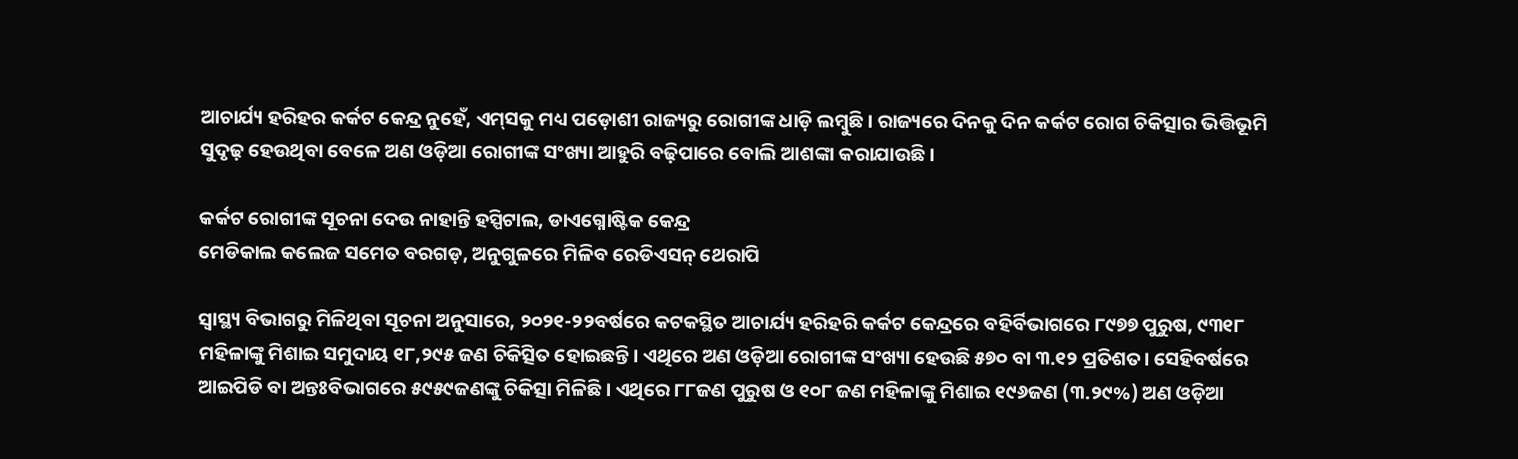ଆଚାର୍ଯ୍ୟ ହରିହର କର୍କଟ କେନ୍ଦ୍ର ନୁହେଁ, ଏମ୍‌ସକୁ ମଧ୍ୟ ପଡ଼ୋଶୀ ରାଜ୍ୟରୁ ରୋଗୀଙ୍କ ଧାଡ଼ି ଲମ୍ବୁଛି। ରାଜ୍ୟରେ ଦିନକୁ ଦିନ କର୍କଟ ରୋଗ ଚିକିତ୍ସାର ଭିତ୍ତିଭୂମି ସୁଦୃଢ଼ ହେଉଥିବା ବେଳେ ଅଣ ଓଡ଼ିଆ ରୋଗୀଙ୍କ ସଂଖ୍ୟା ଆହୁରି ବଢ଼ିପାରେ ବୋଲି ଆଶଙ୍କା କରାଯାଉଛି।

କର୍କଟ ରୋଗୀଙ୍କ ସୂଚନା ଦେଉ ନାହାନ୍ତି ହସ୍ପିଟାଲ, ଡାଏଗ୍ନୋଷ୍ଟିକ କେନ୍ଦ୍ର
ମେଡିକାଲ କଲେଜ ସମେତ ବରଗଡ଼, ଅନୁଗୁଳରେ ମିଳିବ ରେଡିଏସନ୍ ଥେରାପି

ସ୍ବାସ୍ଥ୍ୟ ବିଭାଗରୁ ମିଳିଥିବା ସୂଚନା ଅନୁସାରେ, ୨୦୨୧-୨୨ବର୍ଷରେ କଟକସ୍ଥିତ ଆଚାର୍ଯ୍ୟ ହରିହରି କର୍କଟ କେନ୍ଦ୍ରରେ ବହିର୍ବିଭାଗରେ ୮୯୭୭ ପୁରୁଷ, ୯୩୧୮ ମହିଳାଙ୍କୁ ମିଶାଇ ସମୁଦାୟ ୧୮,୨୯୫ ଜଣ ଚିକିତ୍ସିତ ହୋଇଛନ୍ତି। ଏଥିରେ ଅଣ ଓଡ଼ିଆ ରୋଗୀଙ୍କ ସଂଖ୍ୟା ହେଉଛି ୫୭୦ ବା ୩.୧୨ ପ୍ରତିଶତ। ସେହିବର୍ଷରେ ଆଇପିଡି ବା ଅନ୍ତଃବିଭାଗରେ ୫୯୫୯ଜଣଙ୍କୁ ଚିକିତ୍ସା ମିଳିଛି। ଏଥିରେ ୮୮ଜଣ ପୁରୁଷ ଓ ୧୦୮ ଜଣ ମହିଳାଙ୍କୁ ମିଶାଇ ୧୯୬ଜଣ (୩.୨୯%) ଅଣ ଓଡ଼ିଆ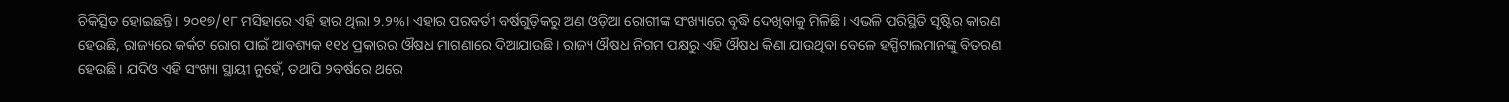ଚିକିତ୍ସିତ ହୋଇଛନ୍ତି। ୨୦୧୭/୧୮ ମସିହାରେ ଏହି ହାର ଥିଲା ୨.୨%। ଏହାର ପରବର୍ତୀ ବର୍ଷଗୁଡ଼ିକରୁ ଅଣ ଓଡ଼ିଆ ରୋଗୀଙ୍କ ସଂଖ୍ୟାରେ ବୃଦ୍ଧି ଦେଖିବାକୁ ମିଳିଛି। ଏଭଳି ପରିସ୍ଥିତି ସୃଷ୍ଟିର କାରଣ ହେଉଛି, ରାଜ୍ୟରେ କର୍କଟ ରୋଗ ପାଇଁ ଆବଶ୍ୟକ ୧୧୪ ପ୍ରକାରର ଔଷଧ ମାଗଣାରେ ଦିଆଯାଉଛି। ରାଜ୍ୟ ଔଷଧ ନିଗମ ପକ୍ଷରୁ ଏହି ଔଷଧ କିଣା ଯାଉଥିବା ବେଳେ ହସ୍ପିଟାଲମାନଙ୍କୁ ବିତରଣ ହେଉଛି। ଯଦିଓ ଏହି ସଂଖ୍ୟା ସ୍ଥାୟୀ ନୁହେଁ, ତଥାପି ୨ବର୍ଷରେ ଥରେ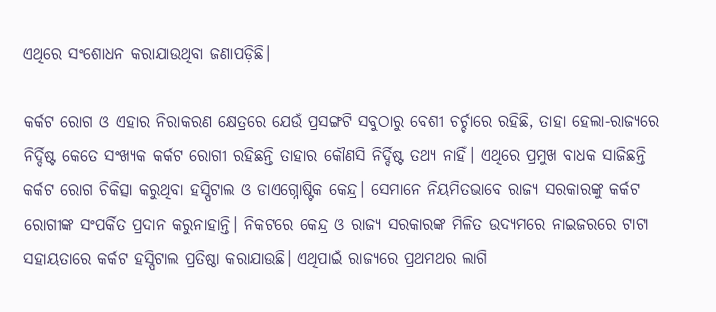ଏଥିରେ ସଂଶୋଧନ କରାଯାଉଥିବା ଜଣାପଡ଼ିଛି।

କର୍କଟ ରୋଗ ଓ ଏହାର ନିରାକରଣ କ୍ଷେତ୍ରରେ ଯେଉଁ ପ୍ରସଙ୍ଗଟି ସବୁଠାରୁ ବେଶୀ ଚର୍ଚ୍ଚାରେ ରହିଛି, ତାହା ହେଲା-ରାଜ୍ୟରେ ନିର୍ଦ୍ଦିଷ୍ଟ କେତେ ସଂଖ୍ୟକ କର୍କଟ ରୋଗୀ ରହିଛନ୍ତି ତାହାର କୌଣସି ନିର୍ଦ୍ଦିଷ୍ଟ ତଥ୍ୟ ନାହିଁ। ଏଥିରେ ପ୍ରମୁଖ ବାଧକ ସାଜିଛନ୍ତି କର୍କଟ ରୋଗ ଚିକିତ୍ସା କରୁଥିବା ହସ୍ପିଟାଲ ଓ ଡାଏଗ୍ନୋଷ୍ଟିକ କେନ୍ଦ୍ର। ସେମାନେ ନିୟମିତଭାବେ ରାଜ୍ୟ ସରକାରଙ୍କୁ କର୍କଟ ରୋଗୀଙ୍କ ସଂପର୍କିତ ପ୍ରଦାନ କରୁନାହାନ୍ତି। ନିକଟରେ କେନ୍ଦ୍ର ଓ ରାଜ୍ୟ ସରକାରଙ୍କ ମିଳିତ ଉଦ୍ୟମରେ ନାଇଜରରେ ଟାଟା ସହାୟତାରେ କର୍କଟ ହସ୍ପିଟାଲ ପ୍ରତିଷ୍ଠା କରାଯାଉଛି। ଏଥିପାଇଁ ରାଜ୍ୟରେ ପ୍ରଥମଥର ଲାଗି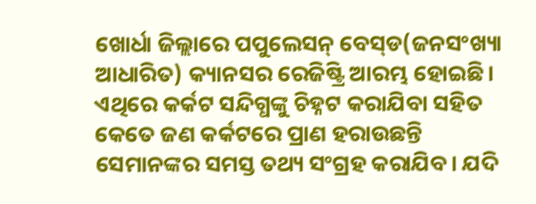ଖୋର୍ଧା ଜିଲ୍ଲାରେ ପପୁଲେସନ୍‌ ବେସ୍‌ଡ(ଜନସଂଖ୍ୟା ଆଧାରିତ) କ୍ୟାନସର ରେଜିଷ୍ଟ୍ରି ଆରମ୍ଭ ହୋଇଛି। ଏଥିରେ କର୍କଟ ସନ୍ଦିଗ୍ଧଙ୍କୁ ଚିହ୍ନଟ କରାଯିବା ସହିତ କେତେ ଜଣ କର୍କଟରେ ପ୍ରାଣ ହରାଉଛନ୍ତି ସେମାନଙ୍କର ସମସ୍ତ ତଥ୍ୟ ସଂଗ୍ରହ କରାଯିବ। ଯଦି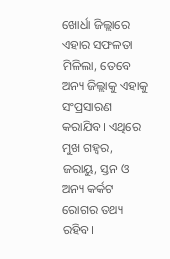ଖୋର୍ଧା ଜିଲ୍ଲାରେ ଏହାର ସଫଳତା ମି‌ଳିଲା, ତେବେ ଅନ୍ୟ ଜିଲ୍ଲାକୁ ଏହାକୁ ସଂପ୍ରସାରଣ କରାଯିବ। ଏଥିରେ ମୁଖ ଗହ୍ବର, ଜରାୟୁ, ସ୍ତନ ଓ ଅନ୍ୟ କର୍କଟ ରୋଗର ତଥ୍ୟ ରହିବ।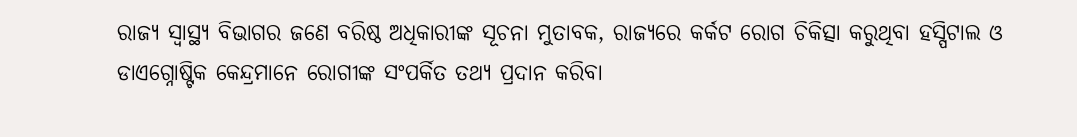ରାଜ୍ୟ ସ୍ବାସ୍ଥ୍ୟ ବିଭାଗର ଜଣେ ବରିଷ୍ଠ ଅଧିକାରୀଙ୍କ ସୂଚନା ମୁତାବକ, ରାଜ୍ୟରେ କର୍କଟ ରୋଗ ଚିକିତ୍ସା କରୁଥିବା ହସ୍ପିଟାଲ ଓ ଡାଏଗ୍ନୋଷ୍ଟିକ କେନ୍ଦ୍ରମାନେ ରୋଗୀଙ୍କ ସଂପର୍କିତ ତଥ୍ୟ ପ୍ରଦାନ କରିବା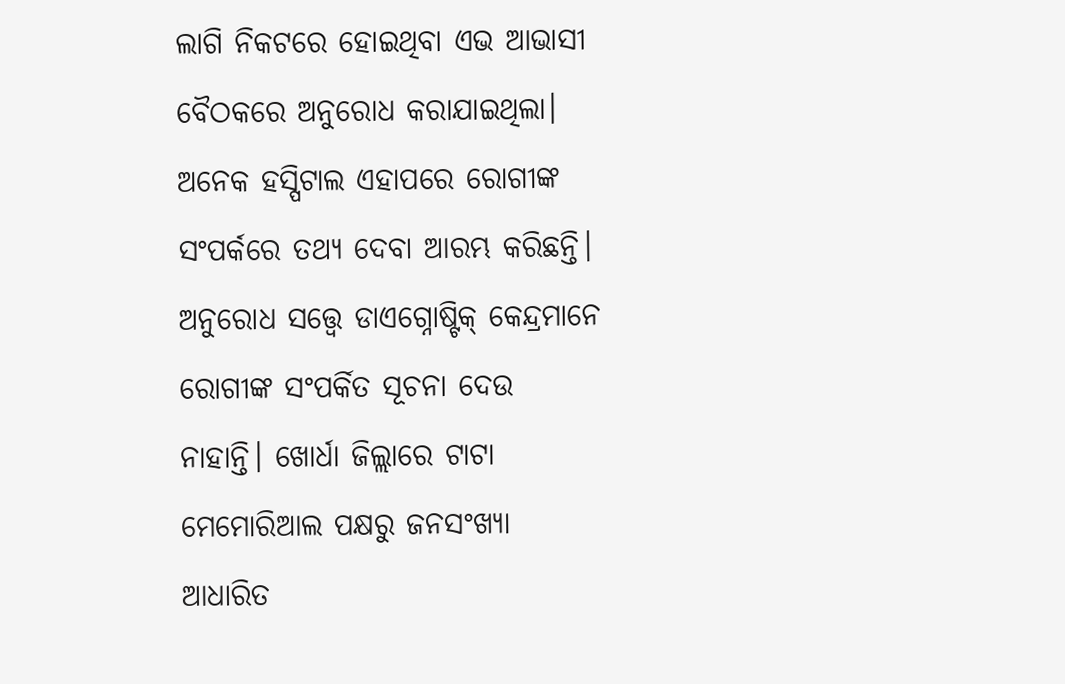ଲାଗି ନିକଟରେ ହୋଇଥିବା ଏଭ ଆଭାସୀ ବୈଠକରେ ଅନୁରୋଧ କରାଯାଇଥିଲା। ଅନେକ ହସ୍ପିଟାଲ ଏହାପରେ ରୋଗୀଙ୍କ ସଂପର୍କରେ ତଥ୍ୟ ଦେବା ଆରମ୍ଭ କରିଛନ୍ତି। ଅନୁରୋଧ ସତ୍ତ୍ବେ ଡାଏଗ୍ନୋଷ୍ଟିକ୍ କେନ୍ଦ୍ରମାନେ ରୋଗୀଙ୍କ ସଂପର୍କିତ ସୂଚନା ଦେଉ ନାହାନ୍ତି। ଖୋର୍ଧା ଜିଲ୍ଲାରେ ଟାଟା ମେମୋରିଆଲ ପକ୍ଷରୁ ଜନସଂଖ୍ୟା ଆଧାରିତ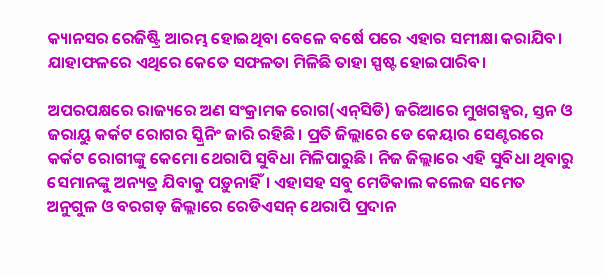କ୍ୟାନସର ରେଜିଷ୍ଟ୍ରି ଆରମ୍ଭ ହୋଇଥିବା ବେଳେ ବର୍ଷେ ପରେ ଏହାର ସମୀକ୍ଷା କରାଯିବ। ଯାହାଫଳରେ ଏଥିରେ କେତେ ସଫଳତା ମିଳିଛି ତାହା ସ୍ପଷ୍ଟ ହୋଇପାରିବ।

ଅପରପକ୍ଷରେ ରାଜ୍ୟରେ ଅଣ ସଂକ୍ରାମକ ରୋଗ(ଏନ୍‌ସିଡି) ଜରିଆରେ ମୁଖଗହ୍ବର, ସ୍ତନ ଓ ଜରାୟୁ କର୍କଟ ରୋଗର ସ୍କ୍ରିନିଂ ଜାରି ରହିଛି। ପ୍ରତି ଜିଲ୍ଲାରେ ଡେ କେୟାର ସେଣ୍ଟରରେ କର୍କଟ ରୋଗୀଙ୍କୁ କେମୋ ଥେରାପି ସୁବିଧା ମିଳିପାରୁଛି। ନିଜ ଜିଲ୍ଲାରେ ଏହି ସୁବିଧା ଥିବାରୁ ସେମାନଙ୍କୁ ଅନ୍ୟତ୍ର ଯିବାକୁ ପଡ଼ୁନାହିଁ। ଏହାସହ ସବୁ ମେଡିକାଲ କଲେଜ ସମେତ ଅନୁଗୁଳ ଓ ବରଗଡ଼ ଜିଲ୍ଲାରେ ରେଡିଏସନ୍ ଥେରାପି ପ୍ରଦାନ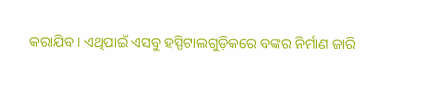କରାଯିବ। ଏଥିପାଇଁ ଏସବୁ ହସ୍ପିଟାଲଗୁଡ଼ିକରେ ବଙ୍କର ନିର୍ମାଣ ଜାରି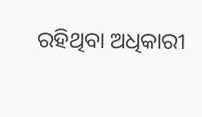ରହିଥିବା ଅଧିକାରୀ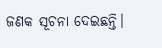ଜଣକ ସୂଚନା ଦେଇଛନ୍ତି।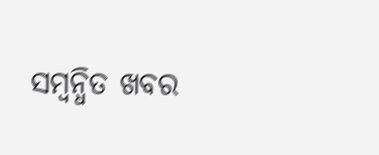ସମ୍ବନ୍ଧିତ ଖବର